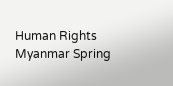Human Rights Myanmar Spring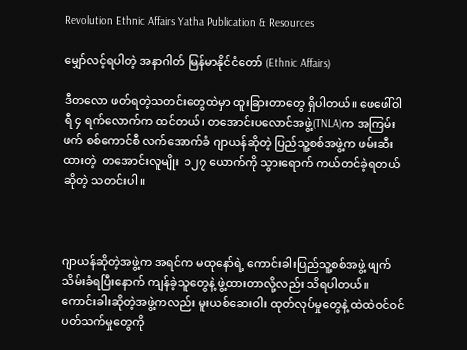Revolution Ethnic Affairs Yatha Publication & Resources

မျှော်လင့်ရပါတဲ့ အနာဂါတ် မြန်မာနိုင်ငံတော် (Ethnic Affairs)

ဒီတလော ဖတ်ရတဲ့သတင်းတွေထဲမှာ ထူးခြားတာတွေ ရှိပါတယ်။ ဖေဖေါ်ဝါရီ ၄ ရက်လောက်က ထင်တယ်၊ တအောင်းပလောင်အဖွဲ့(TNLA)က အကြမ်းဖက် စစ်ကောင်စီ လက်အောက်ခံ ဂျာယန်ဆိုတဲ့ ပြည်သူ့စစ်အဖွဲ့က ဖမ်းဆီးထားတဲ့  တအောင်းလူမျိုး  ၁၂၇ ယောက်ကို သွားရောက် ကယ်တင်ခဲ့ရတယ် ဆိုတဲ့ သတင်းပါ။



ဂျာယန်ဆိုတဲ့အဖွဲ့က အရင်က မထုနော်ရဲ့ ကောင်းခါးပြည်သူ့စစ်အဖွဲ့ ဖျက်သိမ်းခံရပြီးနောက် ကျန်ခဲ့သူတွေနဲ့ ဖွဲ့ထားတာလို့လည်း သိရပါတယ်။ ကောင်းခါးဆိုတဲ့အဖွဲ့ကလည်း မူးယစ်ဆေးဝါး ထုတ်လုပ်မှုတွေနဲ့ ထဲထဲဝင်ဝင် ပတ်သက်မှုတွေကို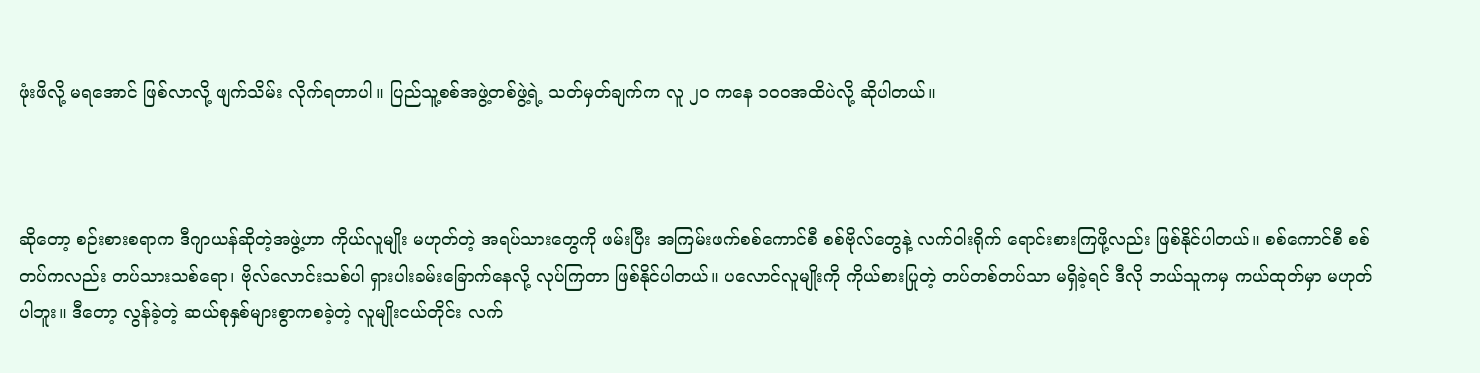ဖုံးဖိလို့ မရအောင် ဖြစ်လာလို့ ဖျက်သိမ်း လိုက်ရတာပါ။ ပြည်သူ့စစ်အဖွဲ့တစ်ဖွဲ့ရဲ့ သတ်မှတ်ချက်က လူ ၂၀ ကနေ ၁၀၀အထိပဲလို့ ဆိုပါတယ်။



ဆိုတော့ စဉ်းစားစရာက ဒီဂျာယန်ဆိုတဲ့အဖွဲ့ဟာ ကိုယ်လူမျိုး မဟုတ်တဲ့ အရပ်သားတွေကို ဖမ်းပြီး အကြမ်းဖက်စစ်ကောင်စီ စစ်ဗိုလ်တွေနဲ့ လက်ဝါးရိုက် ရောင်းစားကြဖို့လည်း ဖြစ်နိုင်ပါတယ်။ စစ်ကောင်စီ စစ်တပ်ကလည်း တပ်သားသစ်ရော၊ ဗိုလ်လောင်းသစ်ပါ ရှားပါးခမ်းခြောက်နေလို့ လုပ်ကြတာ ဖြစ်နိုင်ပါတယ်။ ပလောင်လူမျိုးကို ကိုယ်စားပြုတဲ့ တပ်တစ်တပ်သာ မရှိခဲ့ရင် ဒီလို ဘယ်သူကမှ ကယ်ထုတ်မှာ မဟုတ်ပါဘူး။ ဒီတော့ လွန်ခဲ့တဲ့ ဆယ်စုနှစ်များစွာကစခဲ့တဲ့ လူမျိုးငယ်တိုင်း လက်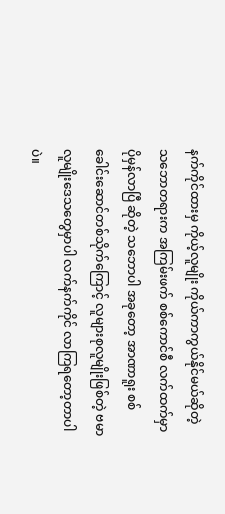နက်ကိုင်ထားမှ ကိုယ့်လူမျိုး ကိုယ်ကာကွယ်နိုင်မယ်ဆိုတဲ့ သဘောတရားက အကြမ်းဖက် စစ်ကောင်စီ လက်ထက်မှာ ပိုမှန်လာပြီ ဆိုတဲ့ သဘောပါ အခုတော့ အာဏာရူး စစ်ခေါင်းဆောင်တစ်သိုက်ကြောင့် လူများစုလူမျိုးဖြစ်တဲ့ ဗမာလူမျိုးဒေသတွေမှာပါ လက်နက်ကိုင် လာကြရတော့တာပါပဲ။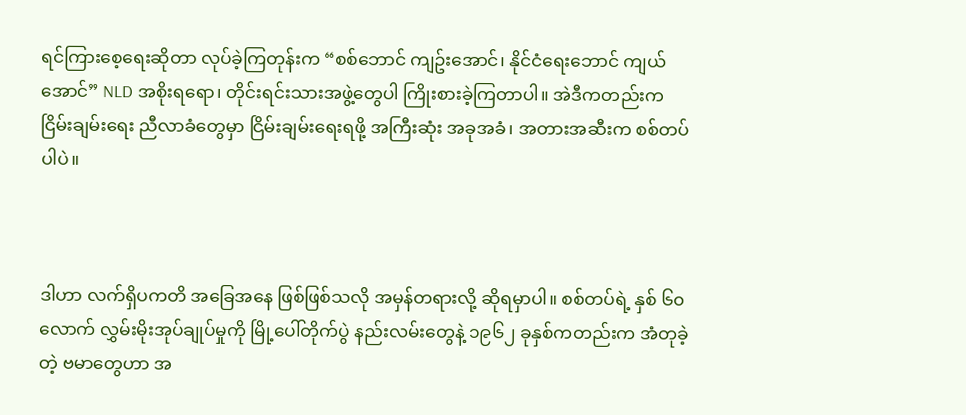ရင်ကြားစေ့ရေးဆိုတာ လုပ်ခဲ့ကြတုန်းက “စစ်ဘောင် ကျဥ်းအောင်၊ နိုင်ငံရေးဘောင် ကျယ်အောင်” NLD အစိုးရရော၊ တိုင်းရင်းသားအဖွဲ့တွေပါ ကြိုးစားခဲ့ကြတာပါ။ အဲဒီကတည်းက ငြိမ်းချမ်းရေး ညီလာခံတွေမှာ ငြိမ်းချမ်းရေးရဖို့ အကြီးဆုံး အခုအခံ၊ အတားအဆီးက စစ်တပ်ပါပဲ။



ဒါဟာ လက်ရှိပကတိ အခြေအနေ ဖြစ်ဖြစ်သလို အမှန်တရားလို့ ဆိုရမှာပါ။ စစ်တပ်ရဲ့ နှစ် ၆၀ လောက် လွှမ်းမိုးအုပ်ချုပ်မှုကို မြို့ပေါ်တိုက်ပွဲ နည်းလမ်းတွေနဲ့ ၁၉၆၂ ခုနှစ်ကတည်းက အံတုခဲ့တဲ့ ဗမာတွေဟာ အ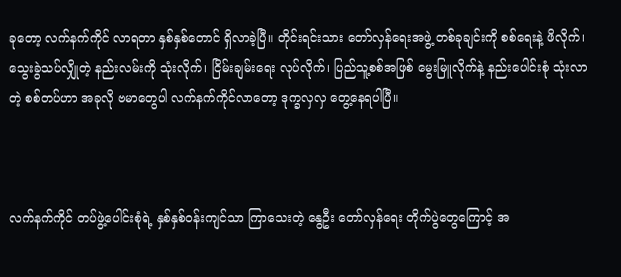ခုတော့ လက်နက်ကိုင် လာရတာ နှစ်နှစ်တောင် ရှိလာခဲ့ပြီ။ တိုင်းရင်းသား တော်လှန်ရေးအဖွဲ့ တစ်ခုချင်းကို စစ်ရေးနဲ့ ဖိလိုက်၊ သွေးခွဲသပ်လျှိုတဲ့ နည်းလမ်းကို သုံးလိုက်၊ ငြိမ်းချမ်းရေး လုပ်လိုက်၊ ပြည်သူ့စစ်အဖြစ် မွေးမြူလိုက်နဲ့ နည်းပေါင်းစုံ သုံးလာတဲ့ စစ်တပ်ဟာ အခုလို ဗမာတွေပါ လက်နက်ကိုင်လာတော့ ဒုက္ခလှလှ တွေ့နေရပါပြီ။



လက်နက်ကိုင် တပ်ဖွဲ့ပေါင်းစုံရဲ့ နှစ်နှစ်ဝန်းကျင်သာ ကြာသေးတဲ့ နွေဦး တော်လှန်ရေး တိုက်ပွဲတွေကြောင့် အ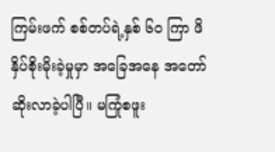ကြမ်းဖက် စစ်တပ်ရဲ့နှစ် ၆၀ ကြာ ဖိနှိပ်စိုးမိုးခဲ့မှုမှာ အခြေအနေ အတော် ဆိုးလာခဲ့ပါပြီ။ မကြုံစဖူး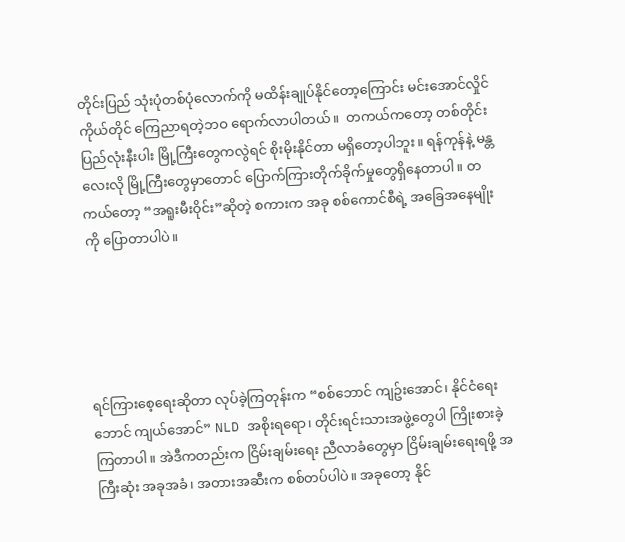တိုင်းပြည် သုံးပုံတစ်ပုံလောက်ကို မထိန်းချုပ်နိုင်တော့ကြောင်း မင်းအောင်လှိုင်ကိုယ်တိုင် ကြေညာရတဲ့ဘဝ ရောက်လာပါတယ်။  တကယ်ကတော့ တစ်တိုင်းပြည်လုံးနီးပါး မြို့ကြီးတွေကလွဲရင် စိုးမိုးနိုင်တာ မရှိတော့ပါဘူး။ ရန်ကုန်နဲ့ မန္တလေးလို မြို့ကြီးတွေမှာတောင် ပြောက်ကြားတိုက်ခိုက်မှုတွေရှိနေတာပါ။ တကယ်တော့ “အရူးမီးဝိုင်း”ဆိုတဲ့ စကားက အခု စစ်ကောင်စီရဲ့ အခြေအနေမျိုးကို ပြောတာပါပဲ။





ရင်ကြားစေ့ရေးဆိုတာ လုပ်ခဲ့ကြတုန်းက “စစ်ဘောင် ကျဥ်းအောင်၊ နိုင်ငံရေးဘောင် ကျယ်အောင်” NLD အစိုးရရော၊ တိုင်းရင်းသားအဖွဲ့တွေပါ ကြိုးစားခဲ့ကြတာပါ။ အဲဒီကတည်းက ငြိမ်းချမ်းရေး ညီလာခံတွေမှာ ငြိမ်းချမ်းရေးရဖို့ အကြီးဆုံး အခုအခံ၊ အတားအဆီးက စစ်တပ်ပါပဲ။ အခုတော့ နိုင်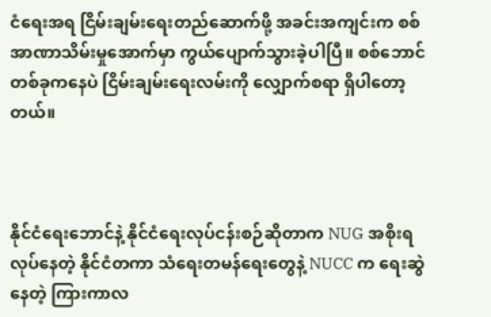ငံရေးအရ ငြိမ်းချမ်းရေးတည်ဆောက်ဖို့ အခင်းအကျင်းက စစ်အာဏာသိမ်းမှုအောက်မှာ ကွယ်ပျောက်သွားခဲ့ပါပြီ။ စစ်ဘောင်တစ်ခုကနေပဲ ငြိမ်းချမ်းရေးလမ်းကို လျှောက်စရာ ရှိပါတော့တယ်။



နိုင်ငံရေးဘောင်နဲ့ နိုင်ငံရေးလုပ်ငန်းစဉ်ဆိုတာက NUG အစိုးရလုပ်နေတဲ့ နိုင်ငံတကာ သံရေးတမန်ရေးတွေနဲ့ NUCC က ရေးဆွဲနေတဲ့ ကြားကာလ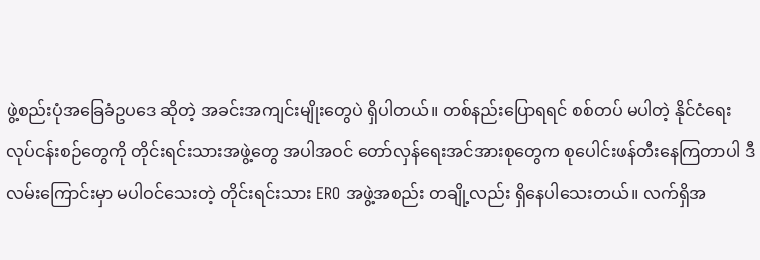ဖွဲ့စည်းပုံအခြေခံဥပဒေ ဆိုတဲ့ အခင်းအကျင်းမျိုးတွေပဲ ရှိပါတယ်။ တစ်နည်းပြောရရင် စစ်တပ် မပါတဲ့ နိုင်ငံရေး လုပ်ငန်းစဉ်တွေကို တိုင်းရင်းသားအဖွဲ့တွေ အပါအဝင် တော်လှန်ရေးအင်အားစုတွေက စုပေါင်းဖန်တီးနေကြတာပါ ဒီလမ်းကြောင်းမှာ မပါဝင်သေးတဲ့ တိုင်းရင်းသား ERO အဖွဲ့အစည်း တချို့လည်း ရှိနေပါသေးတယ်။ လက်ရှိအ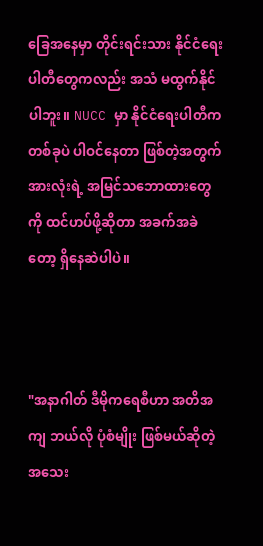ခြေအနေမှာ တိုင်းရင်းသား နိုင်ငံရေးပါတီတွေကလည်း အသံ မထွက်နိုင်ပါဘူး။ NUCC မှာ နိုင်ငံရေးပါတီက တစ်ခုပဲ ပါဝင်နေတာ ဖြစ်တဲ့အတွက် အားလုံးရဲ့ အမြင်သဘောထားတွေကို ထင်ဟပ်ဖို့ဆိုတာ အခက်အခဲတော့ ရှိနေဆဲပါပဲ။



"အနာဂါတ် ဒီမိုကရေစီဟာ အတိအကျ ဘယ်လို ပုံစံမျိုး ဖြစ်မယ်ဆိုတဲ့ အသေး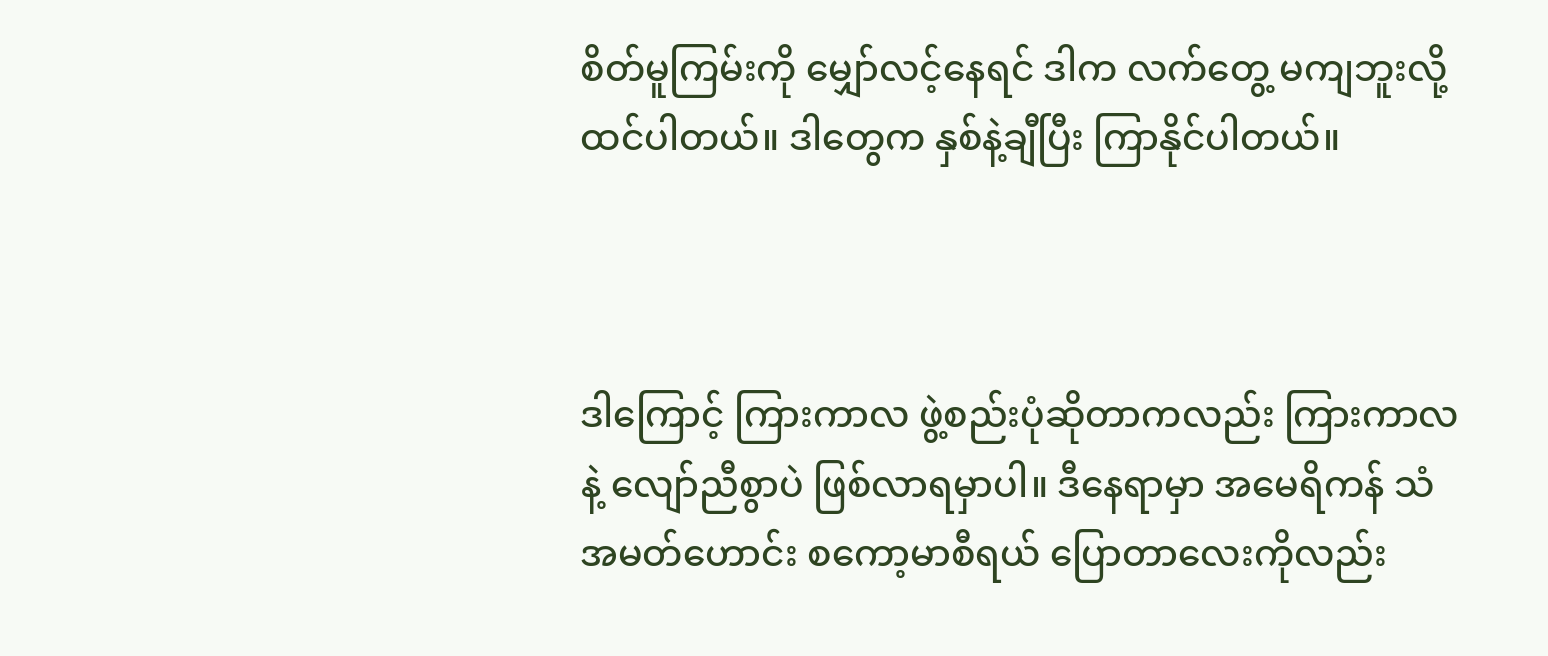စိတ်မူကြမ်းကို မျှော်လင့်နေရင် ဒါက လက်တွေ့ မကျဘူးလို့ ထင်ပါတယ်။ ဒါတွေက နှစ်နဲ့ချီပြီး ကြာနိုင်ပါတယ်။



ဒါကြောင့် ကြားကာလ ဖွဲ့စည်းပုံဆိုတာကလည်း ကြားကာလနဲ့ လျော်ညီစွာပဲ ဖြစ်လာရမှာပါ။ ဒီနေရာမှာ အမေရိကန် သံအမတ်ဟောင်း စကော့မာစီရယ် ပြောတာလေးကိုလည်း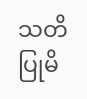သတိပြုမိ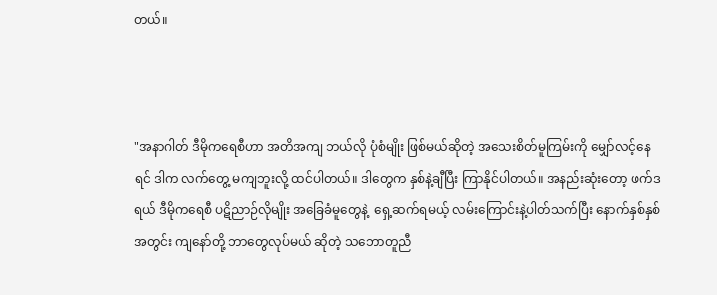တယ်။



"အနာဂါတ် ဒီမိုကရေစီဟာ အတိအကျ ဘယ်လို ပုံစံမျိုး ဖြစ်မယ်ဆိုတဲ့ အသေးစိတ်မူကြမ်းကို မျှော်လင့်နေရင် ဒါက လက်တွေ့ မကျဘူးလို့ ထင်ပါတယ်။ ဒါတွေက နှစ်နဲ့ချီပြီး ကြာနိုင်ပါတယ်။ အနည်းဆုံးတော့ ဖက်ဒရယ် ဒီမိုကရေစီ ပဋိညာဉ်လိုမျိုး အခြေခံမူတွေနဲ့  ရှေ့ဆက်ရမယ့် လမ်းကြောင်းနဲ့ပါတ်သက်ပြီး နောက်နှစ်နှစ်အတွင်း ကျနော်တို့ ဘာတွေလုပ်မယ် ဆိုတဲ့ သဘောတူညီ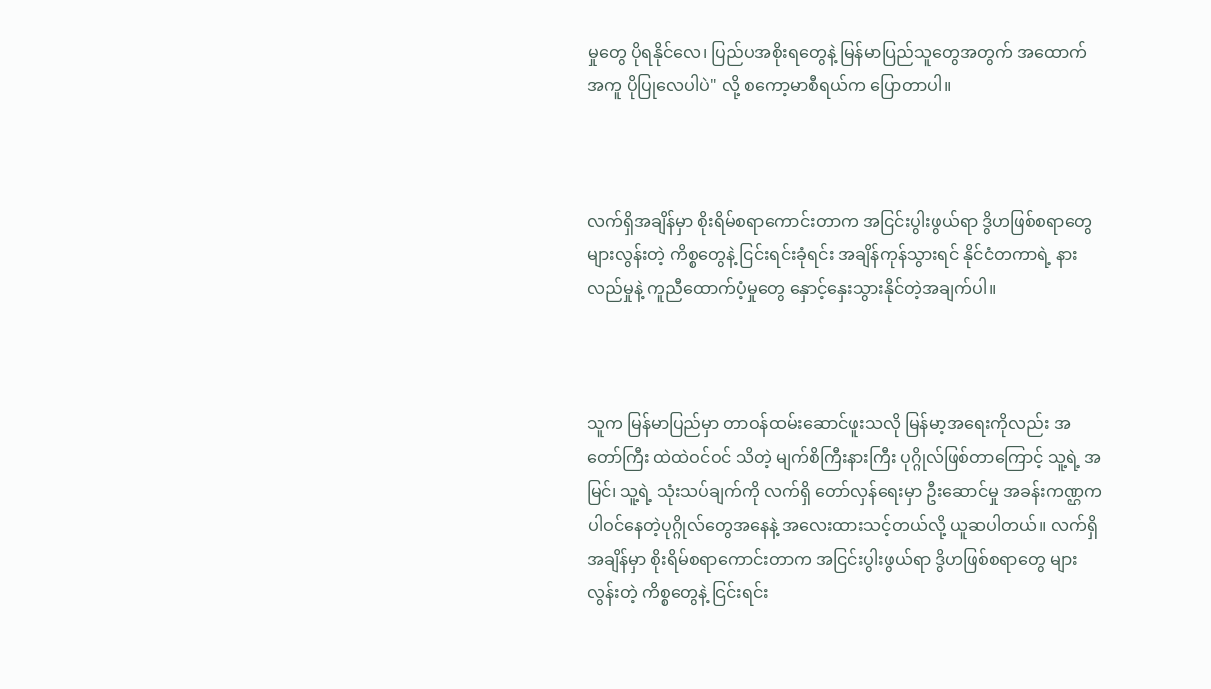မှုတွေ ပိုရနိုင်လေ၊ ပြည်ပအစိုးရတွေနဲ့ မြန်မာပြည်သူတွေအတွက် အထောက်အကူ ပိုပြုလေပါပဲ" လို့ စကော့မာစီရယ်က ပြောတာပါ။



လက်ရှိအချိန်မှာ စိုးရိမ်စရာကောင်းတာက အငြင်းပွါးဖွယ်ရာ ဒွိဟဖြစ်စရာတွေ များလွန်းတဲ့ ကိစ္စတွေနဲ့ ငြင်းရင်းခုံရင်း အချိန်ကုန်သွားရင် နိုင်ငံတကာရဲ့ နားလည်မှုနဲ့ ကူညီထောက်ပံ့မှုတွေ နှောင့်နှေးသွားနိုင်တဲ့အချက်ပါ။



သူက မြန်မာပြည်မှာ တာဝန်ထမ်းဆောင်ဖူးသလို မြန်မာ့အရေးကိုလည်း အတော်ကြီး ထဲထဲဝင်ဝင် သိတဲ့ မျက်စိကြီးနားကြီး ပုဂ္ဂိုလ်ဖြစ်တာကြောင့် သူ့ရဲ့ အမြင်၊ သူ့ရဲ့ သုံးသပ်ချက်ကို လက်ရှိ တော်လှန်ရေးမှာ ဦးဆောင်မှု အခန်းကဏ္ဌက ပါဝင်နေတဲ့ပုဂ္ဂိုလ်တွေအနေနဲ့ အလေးထားသင့်တယ်လို့ ယူဆပါတယ်။ လက်ရှိအချိန်မှာ စိုးရိမ်စရာကောင်းတာက အငြင်းပွါးဖွယ်ရာ ဒွိဟဖြစ်စရာတွေ များလွန်းတဲ့ ကိစ္စတွေနဲ့ ငြင်းရင်း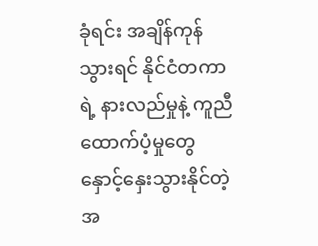ခုံရင်း အချိန်ကုန်သွားရင် နိုင်ငံတကာရဲ့ နားလည်မှုနဲ့ ကူညီထောက်ပံ့မှုတွေ နှောင့်နှေးသွားနိုင်တဲ့အ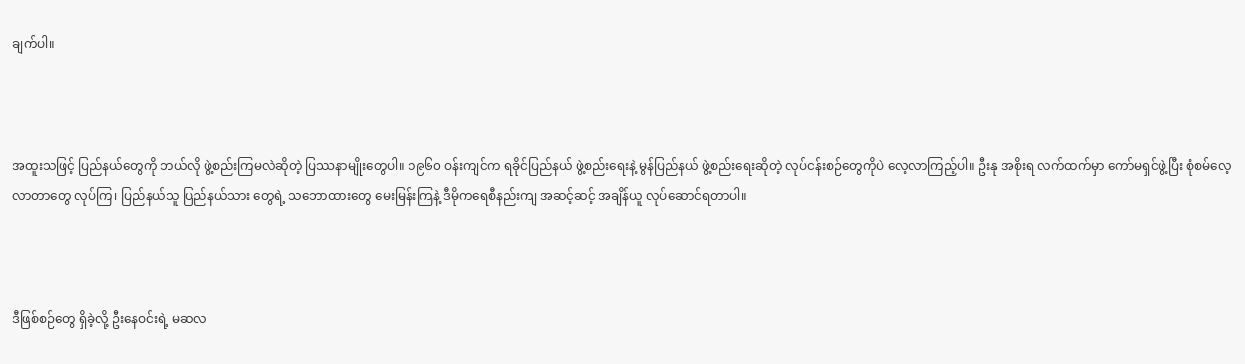ချက်ပါ။



အထူးသဖြင့် ပြည်နယ်တွေကို ဘယ်လို ဖွဲ့စည်းကြမလဲဆိုတဲ့ ပြဿနာမျိုးတွေပါ။ ၁၉၆၀ ဝန်းကျင်က ရခိုင်ပြည်နယ် ဖွဲ့စည်းရေးနဲ့ မွန်ပြည်နယ် ဖွဲ့စည်းရေးဆိုတဲ့ လုပ်ငန်းစဉ်တွေကိုပဲ လေ့လာကြည့်ပါ။ ဦးနု အစိုးရ လက်ထက်မှာ ကော်မရှင်ဖွဲ့ပြီး စုံစမ်လေ့လာတာတွေ လုပ်ကြ၊ ပြည်နယ်သူ ပြည်နယ်သား တွေရဲ့ သဘောထားတွေ မေးမြန်းကြနဲ့ ဒီမိုကရေစီနည်းကျ အဆင့်ဆင့် အချိန်ယူ လုပ်ဆောင်ရတာပါ။



ဒီဖြစ်စဉ်တွေ ရှိခဲ့လို့ ဦးနေဝင်းရဲ့ မဆလ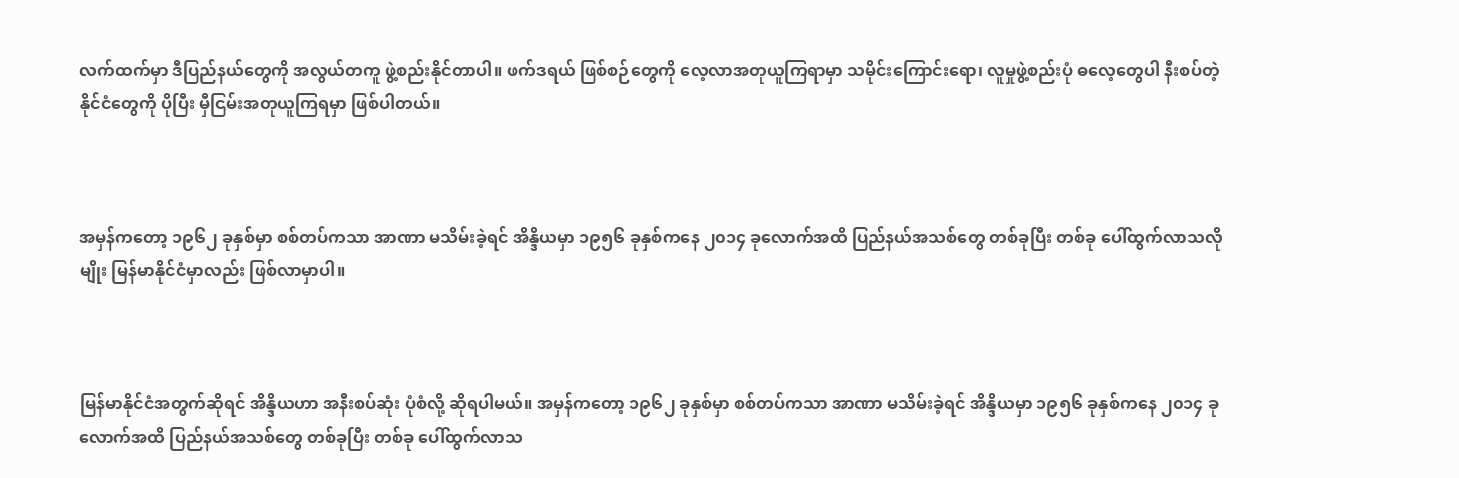လက်ထက်မှာ ဒီပြည်နယ်တွေကို အလွယ်တကူ ဖွဲ့စည်းနိုင်တာပါ။ ဖက်ဒရယ် ဖြစ်စဉ်တွေကို လေ့လာအတုယူကြရာမှာ သမိုင်းကြောင်းရော၊ လူမှုဖွဲ့စည်းပုံ ဓလေ့တွေပါ နီးစပ်တဲ့ နိုင်ငံတွေကို ပိုပြီး မှီငြမ်းအတုယူကြရမှာ ဖြစ်ပါတယ်။



အမှန်ကတော့ ၁၉၆၂ ခုနှစ်မှာ စစ်တပ်ကသာ အာဏာ မသိမ်းခဲ့ရင် အိန္ဒိယမှာ ၁၉၅၆ ခုနှစ်ကနေ ၂၀၁၄ ခုလောက်အထိ ပြည်နယ်အသစ်တွေ တစ်ခုပြီး တစ်ခု ပေါ်ထွက်လာသလိုမျိုး မြန်မာနိုင်ငံမှာလည်း ဖြစ်လာမှာပါ။



မြန်မာနိုင်ငံအတွက်ဆိုရင် အိန္ဒိယဟာ အနီးစပ်ဆုံး ပုံစံလို့ ဆိုရပါမယ်။ အမှန်ကတော့ ၁၉၆၂ ခုနှစ်မှာ စစ်တပ်ကသာ အာဏာ မသိမ်းခဲ့ရင် အိန္ဒိယမှာ ၁၉၅၆ ခုနှစ်ကနေ ၂၀၁၄ ခုလောက်အထိ ပြည်နယ်အသစ်တွေ တစ်ခုပြီး တစ်ခု ပေါ်ထွက်လာသ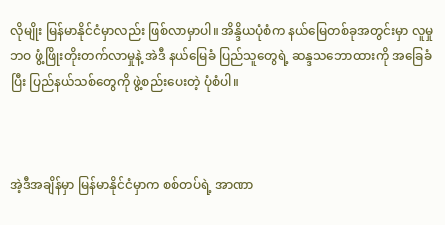လိုမျိုး မြန်မာနိုင်ငံမှာလည်း ဖြစ်လာမှာပါ။ အိန္ဒိယပုံစံက နယ်မြေတစ်ခုအတွင်းမှာ လူမှုဘဝ ဖွံ့ဖြိုးတိုးတက်လာမှုနဲ့ အဲဒီ နယ်မြေခံ ပြည်သူတွေရဲ့ ဆန္ဒသဘောထားကို အခြေခံပြီး ပြည်နယ်သစ်တွေကို ဖွဲ့စည်းပေးတဲ့ ပုံစံပါ။



အဲ့ဒီအချိန်မှာ မြန်မာနိုင်ငံမှာက စစ်တပ်ရဲ့ အာဏာ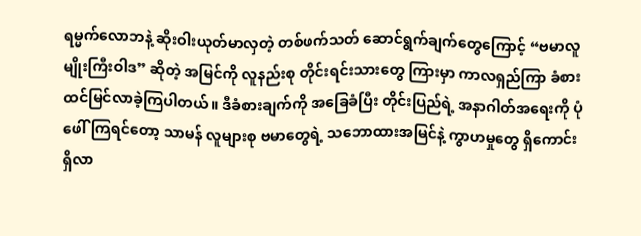ရမ္မက်လောဘနဲ့ ဆိုးဝါးယုတ်မာလှတဲ့ တစ်ဖက်သတ် ဆောင်ရွက်ချက်တွေကြောင့် “ဗမာလူမျိုးကြီးဝါဒ” ဆိုတဲ့ အမြင်ကို လူနည်းစု တိုင်းရင်းသားတွေ ကြားမှာ ကာလရှည်ကြာ ခံစားထင်မြင်လာခဲ့ကြပါတယ်။ ဒီခံစားချက်ကို အခြေခံပြီး တိုင်းပြည်ရဲ့ အနာဂါတ်အရေးကို ပုံဖေါ်ကြရင်တော့ သာမန် လူများစု ဗမာတွေရဲ့ သဘောထားအမြင်နဲ့ ကွာဟမှုတွေ ရှိကောင်း ရှိလာ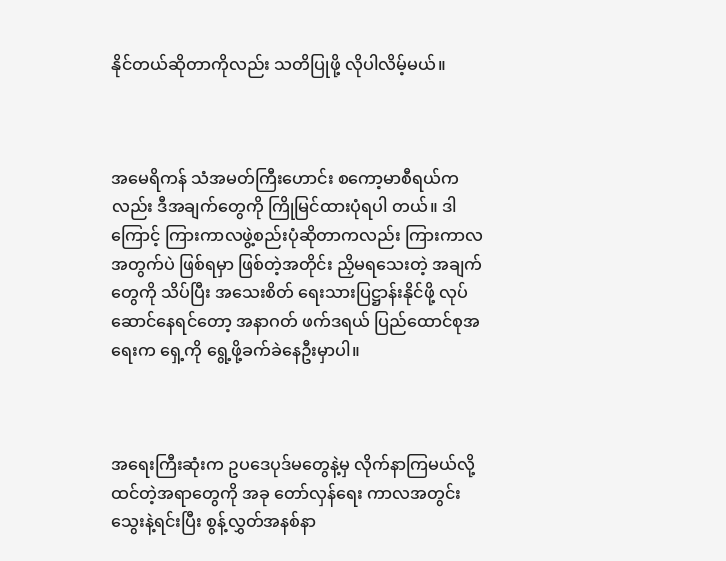နိုင်တယ်ဆိုတာကိုလည်း သတိပြုဖို့ လိုပါလိမ့်မယ်။



အမေရိကန် သံအမတ်ကြီးဟောင်း စကော့မာစီရယ်ကလည်း ဒီအချက်တွေကို ကြိုမြင်ထားပုံရပါ တယ်။ ဒါကြောင့် ကြားကာလဖွဲ့စည်းပုံဆိုတာကလည်း ကြားကာလအတွက်ပဲ ဖြစ်ရမှာ ဖြစ်တဲ့အတိုင်း ညှိမရသေးတဲ့ အချက်တွေကို သိပ်ပြီး အသေးစိတ် ရေးသားပြဋ္ဌာန်းနိုင်ဖို့ လုပ်ဆောင်နေရင်တော့ အနာဂတ် ဖက်ဒရယ် ပြည်ထောင်စုအရေးက ရှေ့ကို ရွေ့ဖို့ခက်ခဲနေဦးမှာပါ။



အရေးကြီးဆုံးက ဥပဒေပုဒ်မတွေနဲ့မှ လိုက်နာကြမယ်လို့ ထင်တဲ့အရာတွေကို အခု တော်လှန်ရေး ကာလအတွင်း  သွေးနဲ့ရင်းပြီး စွန့်လွှတ်အနစ်နာ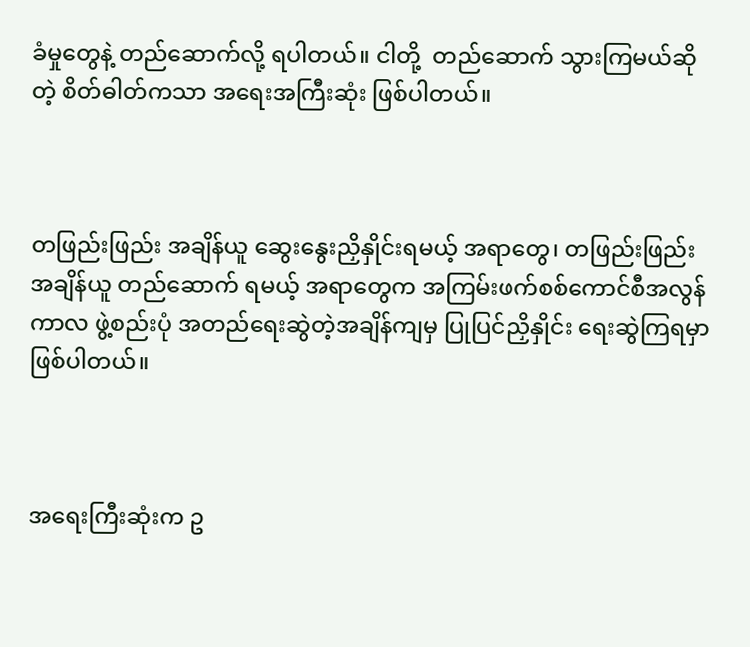ခံမှုတွေနဲ့ တည်ဆောက်လို့ ရပါတယ်။ ငါတို့  တည်ဆောက် သွားကြမယ်ဆိုတဲ့ စိတ်ဓါတ်ကသာ အရေးအကြီးဆုံး ဖြစ်ပါတယ်။



တဖြည်းဖြည်း အချိန်ယူ ဆွေးနွေးညှိနှိုင်းရမယ့် အရာတွေ၊ တဖြည်းဖြည်း အချိန်ယူ တည်ဆောက် ရမယ့် အရာတွေက အကြမ်းဖက်စစ်ကောင်စီအလွန်ကာလ ဖွဲ့စည်းပုံ အတည်ရေးဆွဲတဲ့အချိန်ကျမှ ပြုပြင်ညှိနှိုင်း ရေးဆွဲကြရမှာ ဖြစ်ပါတယ်။



အရေးကြီးဆုံးက ဥ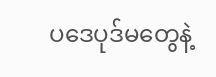ပဒေပုဒ်မတွေနဲ့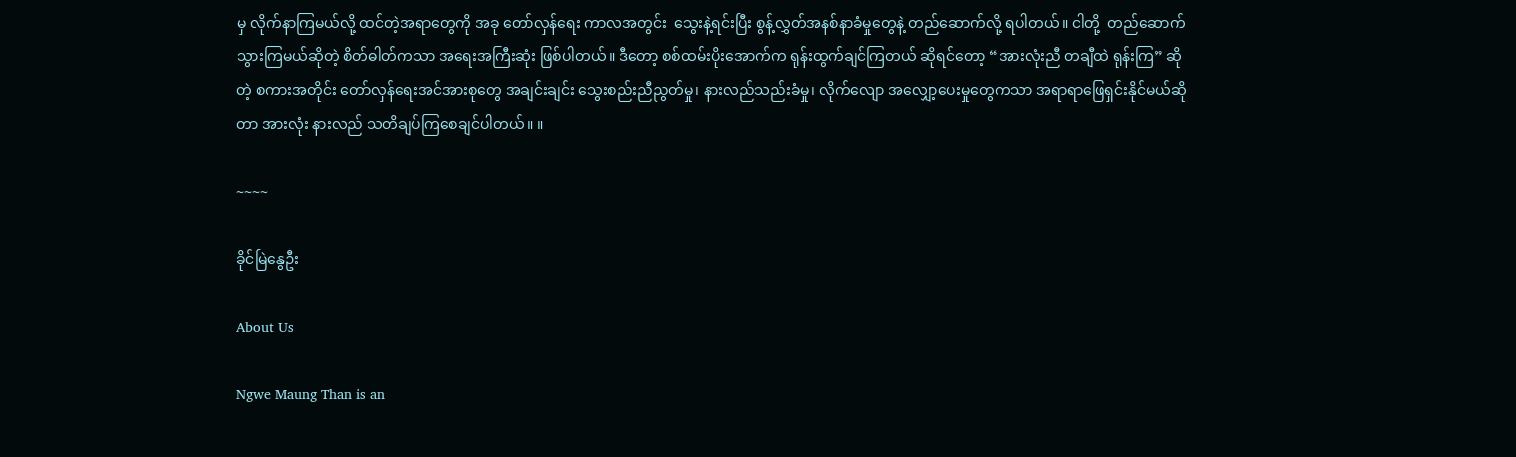မှ လိုက်နာကြမယ်လို့ ထင်တဲ့အရာတွေကို အခု တော်လှန်ရေး ကာလအတွင်း  သွေးနဲ့ရင်းပြီး စွန့်လွှတ်အနစ်နာခံမှုတွေနဲ့ တည်ဆောက်လို့ ရပါတယ်။ ငါတို့  တည်ဆောက် သွားကြမယ်ဆိုတဲ့ စိတ်ဓါတ်ကသာ အရေးအကြီးဆုံး ဖြစ်ပါတယ်။ ဒီတော့ စစ်ထမ်းပိုးအောက်က ရုန်းထွက်ချင်ကြတယ် ဆိုရင်တော့ “အားလုံးညီ တချီထဲ ရုန်းကြ” ဆိုတဲ့ စကားအတိုင်း တော်လှန်ရေးအင်အားစုတွေ အချင်းချင်း သွေးစည်းညီညွတ်မှု၊ နားလည်သည်းခံမှု၊ လိုက်လျော အလျှော့ပေးမှုတွေကသာ အရာရာဖြေရှင်းနိုင်မယ်ဆိုတာ အားလုံး နားလည် သတိချပ်ကြစေချင်ပါတယ်။ ။

~~~~

ခိုင်မြဲနွေဦး

About Us

Ngwe Maung Than is an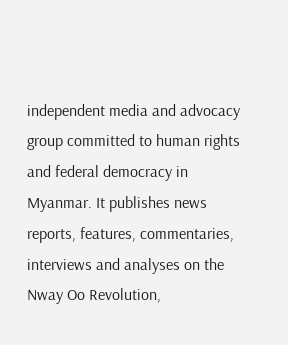independent media and advocacy group committed to human rights and federal democracy in Myanmar. It publishes news reports, features, commentaries, interviews and analyses on the Nway Oo Revolution,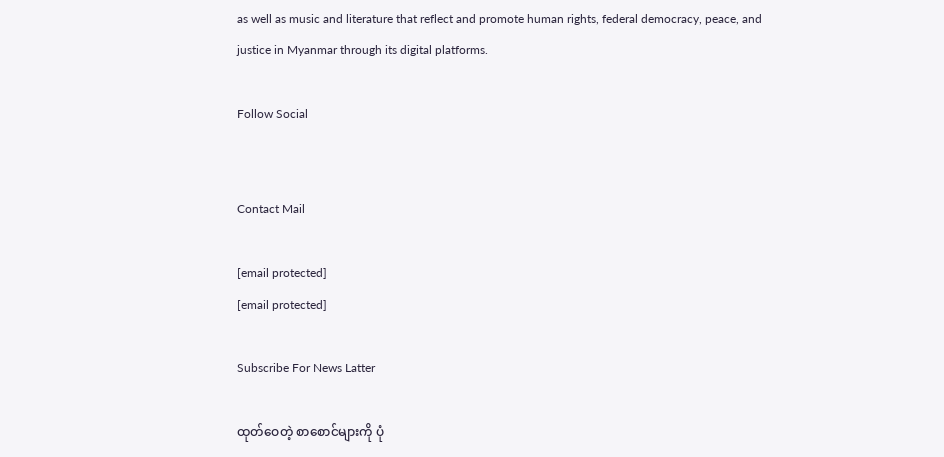as well as music and literature that reflect and promote human rights, federal democracy, peace, and justice in Myanmar through its digital platforms.

Follow Social


Contact Mail

[email protected]
[email protected]

Subscribe For News Latter

ထုတ်ဝေတဲ့ စာစောင်များကို ပုံ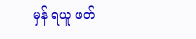မှန် ရယူ ဖတ်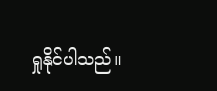ရှုနိုင်ပါသည်။